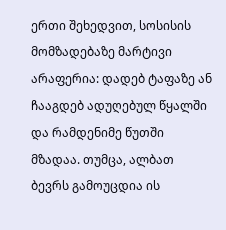ერთი შეხედვით, სოსისის მომზადებაზე მარტივი არაფერია: დადებ ტაფაზე ან ჩააგდებ ადუღებულ წყალში და რამდენიმე წუთში მზადაა. თუმცა, ალბათ ბევრს გამოუცდია ის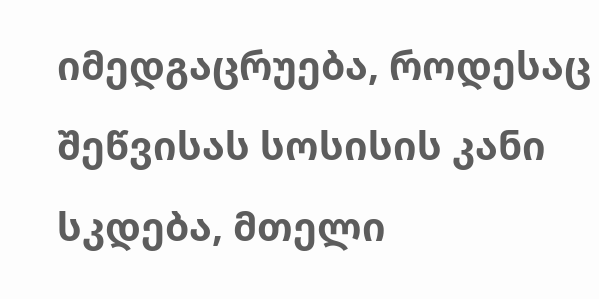იმედგაცრუება, როდესაც შეწვისას სოსისის კანი სკდება, მთელი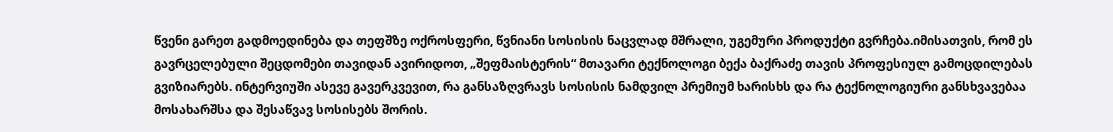წვენი გარეთ გადმოედინება და თეფშზე ოქროსფერი, წვნიანი სოსისის ნაცვლად მშრალი, უგემური პროდუქტი გვრჩება.იმისათვის, რომ ეს გავრცელებული შეცდომები თავიდან ავირიდოთ, „შეფმაისტერის“ მთავარი ტექნოლოგი ბექა ბაქრაძე თავის პროფესიულ გამოცდილებას გვიზიარებს. ინტერვიუში ასევე გავერკვევით, რა განსაზღვრავს სოსისის ნამდვილ პრემიუმ ხარისხს და რა ტექნოლოგიური განსხვავებაა მოსახარშსა და შესაწვავ სოსისებს შორის.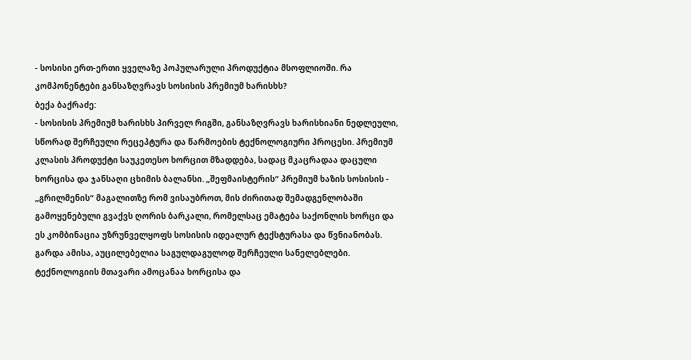- სოსისი ერთ-ერთი ყველაზე პოპულარული პროდუქტია მსოფლიოში. რა კომპონენტები განსაზღვრავს სოსისის პრემიუმ ხარისხს?
ბექა ბაქრაძე:
- სოსისის პრემიუმ ხარისხს პირველ რიგში, განსაზღვრავს ხარისხიანი ნედლეული, სწორად შერჩეული რეცეპტურა და წარმოების ტექნოლოგიური პროცესი. პრემიუმ კლასის პროდუქტი საუკეთესო ხორცით მზადდება, სადაც მკაცრადაა დაცული ხორცისა და ჯანსაღი ცხიმის ბალანსი. „შეფმაისტერის“ პრემიუმ ხაზის სოსისის - „გრილმენის“ მაგალითზე რომ ვისაუბროთ, მის ძირითად შემადგენლობაში გამოყენებული გვაქვს ღორის ბარკალი, რომელსაც ემატება საქონლის ხორცი და ეს კომბინაცია უზრუნველყოფს სოსისის იდეალურ ტექსტურასა და წვნიანობას.
გარდა ამისა, აუცილებელია საგულდაგულოდ შერჩეული სანელებლები. ტექნოლოგიის მთავარი ამოცანაა ხორცისა და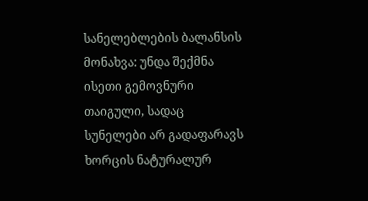სანელებლების ბალანსის მონახვა: უნდა შექმნა ისეთი გემოვნური თაიგული, სადაც სუნელები არ გადაფარავს ხორცის ნატურალურ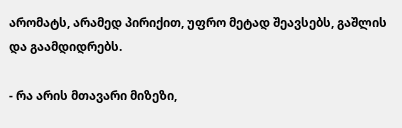არომატს, არამედ პირიქით, უფრო მეტად შეავსებს, გაშლის და გაამდიდრებს.

- რა არის მთავარი მიზეზი,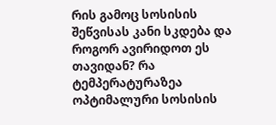რის გამოც სოსისის შეწვისას კანი სკდება და როგორ ავირიდოთ ეს თავიდან? რა ტემპერატურაზეა ოპტიმალური სოსისის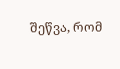შეწვა, რომ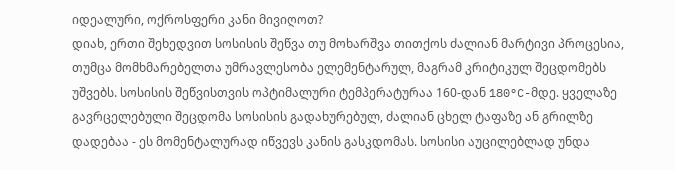იდეალური, ოქროსფერი კანი მივიღოთ?
დიახ, ერთი შეხედვით სოსისის შეწვა თუ მოხარშვა თითქოს ძალიან მარტივი პროცესია, თუმცა მომხმარებელთა უმრავლესობა ელემენტარულ, მაგრამ კრიტიკულ შეცდომებს უშვებს. სოსისის შეწვისთვის ოპტიმალური ტემპერატურაა 160-დან 180°C-მდე. ყველაზე გავრცელებული შეცდომა სოსისის გადახურებულ, ძალიან ცხელ ტაფაზე ან გრილზე დადებაა - ეს მომენტალურად იწვევს კანის გასკდომას. სოსისი აუცილებლად უნდა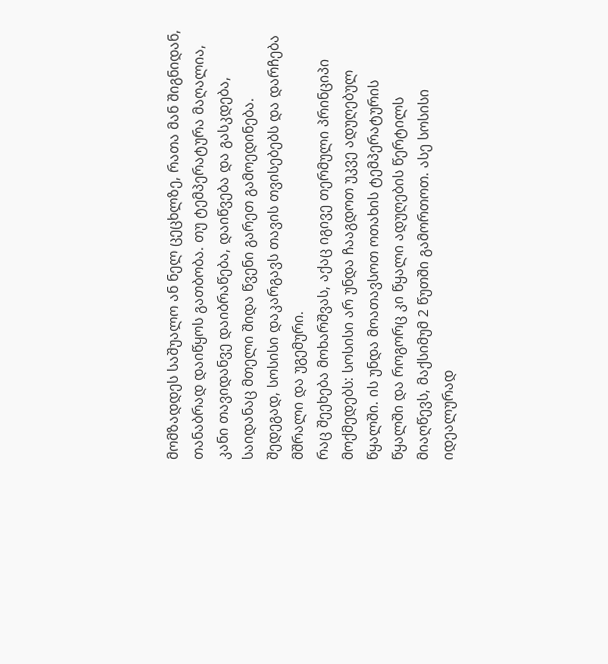მომზადდეს საშუალო ან ნელ ცეცხლზე, რათა მან შიგნიდან, თანაბრად დაიწყოს გათბობა. თუ ტემპერატურა მაღალია, კანი თავიდანვე დაიბრაწება, დაიწვება და გასკდება, საიდანაც მთელი შიდა წვენი გარეთ გამოედინება. შედეგად, სოსისი დაკარგავს თავის თვისებებს და დარჩება მშრალი და უგემური.
რაც შეეხება მოხარშვას, აქაც იგივე თერმული პრინციპი მოქმედებს: სოსისი არ უნდა ჩააგდოთ უკვე ადუღებულ წყალში. ის უნდა მოათავსოთ ოთახის ტემპერატურის წყალში და როგორც კი წყალი ადუღების წერტილს მიაღწევს, მაქსიმუმ 2 წუთში გამორთოთ. ასე სოსისი იდეალურად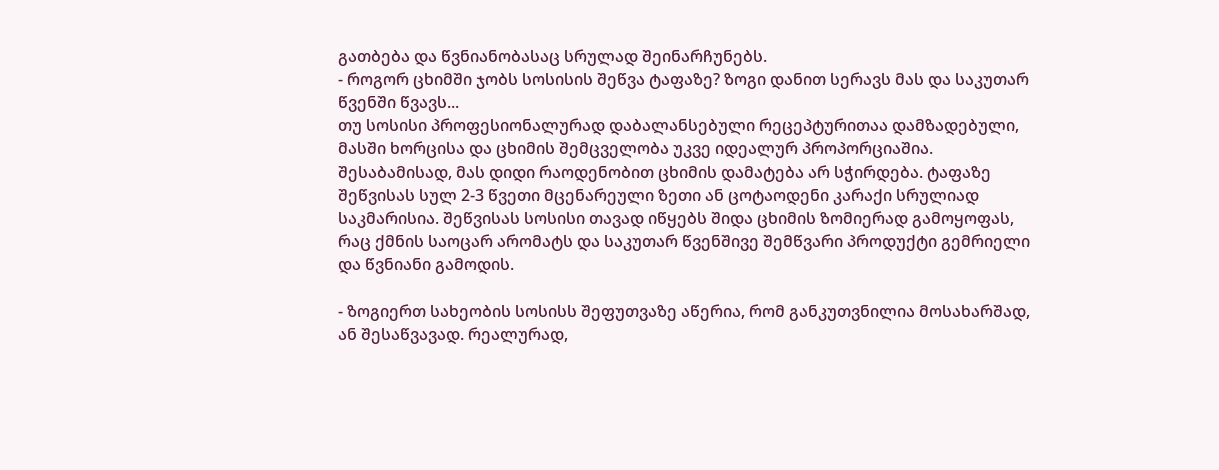გათბება და წვნიანობასაც სრულად შეინარჩუნებს.
- როგორ ცხიმში ჯობს სოსისის შეწვა ტაფაზე? ზოგი დანით სერავს მას და საკუთარ წვენში წვავს...
თუ სოსისი პროფესიონალურად დაბალანსებული რეცეპტურითაა დამზადებული, მასში ხორცისა და ცხიმის შემცველობა უკვე იდეალურ პროპორციაშია. შესაბამისად, მას დიდი რაოდენობით ცხიმის დამატება არ სჭირდება. ტაფაზე შეწვისას სულ 2-3 წვეთი მცენარეული ზეთი ან ცოტაოდენი კარაქი სრულიად საკმარისია. შეწვისას სოსისი თავად იწყებს შიდა ცხიმის ზომიერად გამოყოფას, რაც ქმნის საოცარ არომატს და საკუთარ წვენშივე შემწვარი პროდუქტი გემრიელი და წვნიანი გამოდის.

- ზოგიერთ სახეობის სოსისს შეფუთვაზე აწერია, რომ განკუთვნილია მოსახარშად, ან შესაწვავად. რეალურად,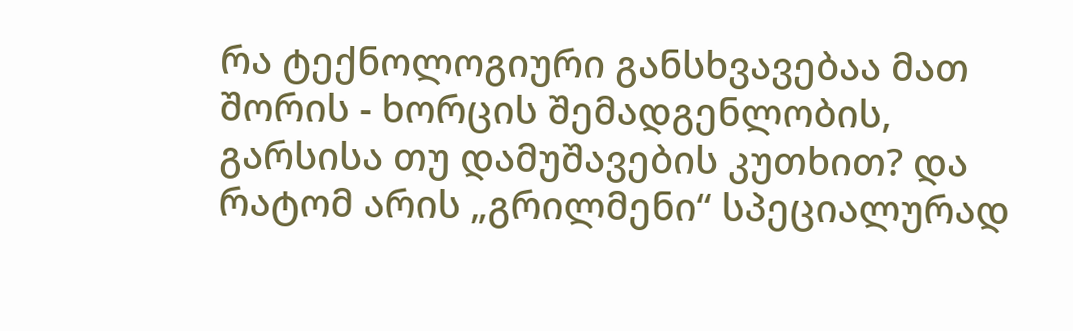რა ტექნოლოგიური განსხვავებაა მათ შორის - ხორცის შემადგენლობის, გარსისა თუ დამუშავების კუთხით? და რატომ არის „გრილმენი“ სპეციალურად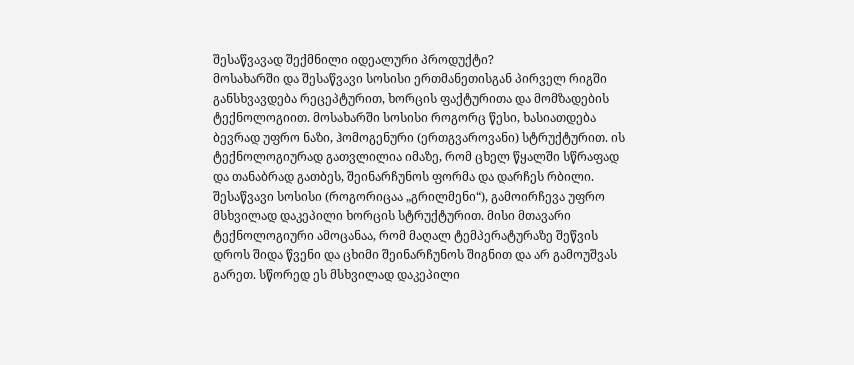შესაწვავად შექმნილი იდეალური პროდუქტი?
მოსახარში და შესაწვავი სოსისი ერთმანეთისგან პირველ რიგში განსხვავდება რეცეპტურით, ხორცის ფაქტურითა და მომზადების ტექნოლოგიით. მოსახარში სოსისი როგორც წესი, ხასიათდება ბევრად უფრო ნაზი, ჰომოგენური (ერთგვაროვანი) სტრუქტურით. ის ტექნოლოგიურად გათვლილია იმაზე, რომ ცხელ წყალში სწრაფად და თანაბრად გათბეს, შეინარჩუნოს ფორმა და დარჩეს რბილი. შესაწვავი სოსისი (როგორიცაა „გრილმენი“), გამოირჩევა უფრო მსხვილად დაკეპილი ხორცის სტრუქტურით. მისი მთავარი ტექნოლოგიური ამოცანაა, რომ მაღალ ტემპერატურაზე შეწვის დროს შიდა წვენი და ცხიმი შეინარჩუნოს შიგნით და არ გამოუშვას გარეთ. სწორედ ეს მსხვილად დაკეპილი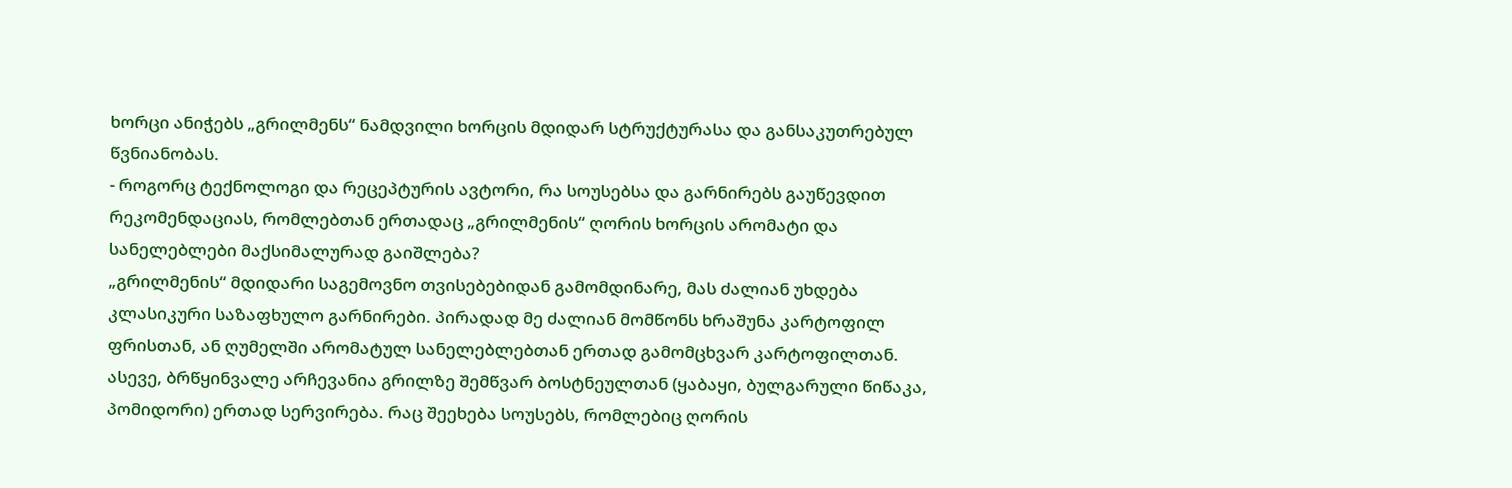ხორცი ანიჭებს „გრილმენს“ ნამდვილი ხორცის მდიდარ სტრუქტურასა და განსაკუთრებულ წვნიანობას.
- როგორც ტექნოლოგი და რეცეპტურის ავტორი, რა სოუსებსა და გარნირებს გაუწევდით რეკომენდაციას, რომლებთან ერთადაც „გრილმენის“ ღორის ხორცის არომატი და სანელებლები მაქსიმალურად გაიშლება?
„გრილმენის“ მდიდარი საგემოვნო თვისებებიდან გამომდინარე, მას ძალიან უხდება კლასიკური საზაფხულო გარნირები. პირადად მე ძალიან მომწონს ხრაშუნა კარტოფილ ფრისთან, ან ღუმელში არომატულ სანელებლებთან ერთად გამომცხვარ კარტოფილთან. ასევე, ბრწყინვალე არჩევანია გრილზე შემწვარ ბოსტნეულთან (ყაბაყი, ბულგარული წიწაკა, პომიდორი) ერთად სერვირება. რაც შეეხება სოუსებს, რომლებიც ღორის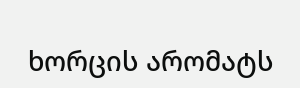ხორცის არომატს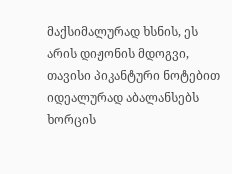მაქსიმალურად ხსნის, ეს არის დიჟონის მდოგვი, თავისი პიკანტური ნოტებით იდეალურად აბალანსებს ხორცის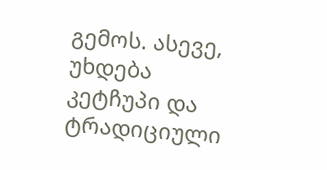გემოს. ასევე, უხდება კეტჩუპი და ტრადიციული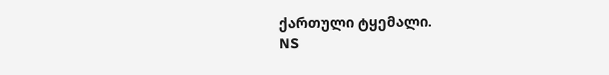ქართული ტყემალი.
NS